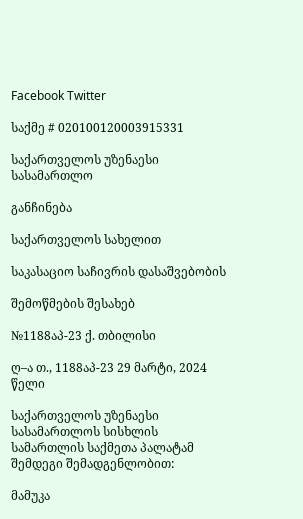Facebook Twitter

საქმე # 020100120003915331

საქართველოს უზენაესი სასამართლო

განჩინება

საქართველოს სახელით

საკასაციო საჩივრის დასაშვებობის

შემოწმების შესახებ

№1188აპ-23 ქ. თბილისი

ღ–ა თ., 1188აპ-23 29 მარტი, 2024 წელი

საქართველოს უზენაესი სასამართლოს სისხლის სამართლის საქმეთა პალატამ შემდეგი შემადგენლობით:

მამუკა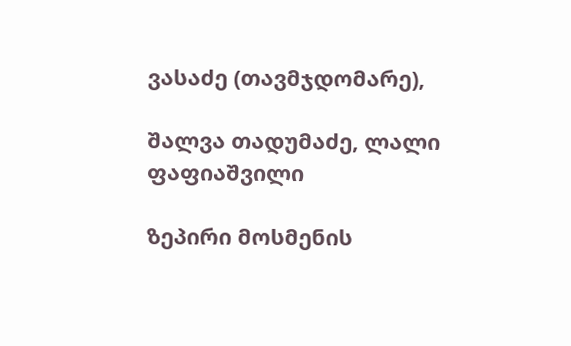ვასაძე (თავმჯდომარე),

შალვა თადუმაძე, ლალი ფაფიაშვილი

ზეპირი მოსმენის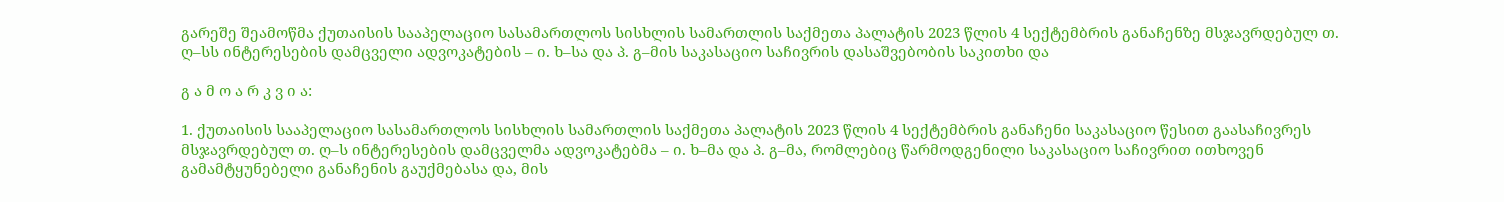გარეშე შეამოწმა ქუთაისის სააპელაციო სასამართლოს სისხლის სამართლის საქმეთა პალატის 2023 წლის 4 სექტემბრის განაჩენზე მსჯავრდებულ თ. ღ–სს ინტერესების დამცველი ადვოკატების – ი. ხ–სა და პ. გ–მის საკასაციო საჩივრის დასაშვებობის საკითხი და

გ ა მ ო ა რ კ ვ ი ა:

1. ქუთაისის სააპელაციო სასამართლოს სისხლის სამართლის საქმეთა პალატის 2023 წლის 4 სექტემბრის განაჩენი საკასაციო წესით გაასაჩივრეს მსჯავრდებულ თ. ღ–ს ინტერესების დამცველმა ადვოკატებმა – ი. ხ–მა და პ. გ–მა, რომლებიც წარმოდგენილი საკასაციო საჩივრით ითხოვენ გამამტყუნებელი განაჩენის გაუქმებასა და, მის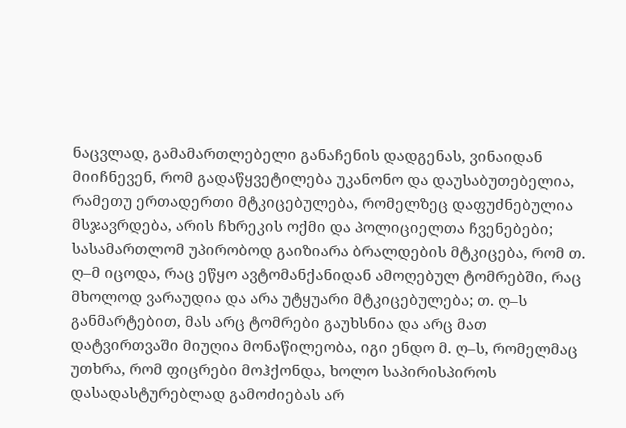ნაცვლად, გამამართლებელი განაჩენის დადგენას, ვინაიდან მიიჩნევენ, რომ გადაწყვეტილება უკანონო და დაუსაბუთებელია, რამეთუ ერთადერთი მტკიცებულება, რომელზეც დაფუძნებულია მსჯავრდება, არის ჩხრეკის ოქმი და პოლიციელთა ჩვენებები; სასამართლომ უპირობოდ გაიზიარა ბრალდების მტკიცება, რომ თ. ღ–მ იცოდა, რაც ეწყო ავტომანქანიდან ამოღებულ ტომრებში, რაც მხოლოდ ვარაუდია და არა უტყუარი მტკიცებულება; თ. ღ–ს განმარტებით, მას არც ტომრები გაუხსნია და არც მათ დატვირთვაში მიუღია მონაწილეობა, იგი ენდო მ. ღ–ს, რომელმაც უთხრა, რომ ფიცრები მოჰქონდა, ხოლო საპირისპიროს დასადასტურებლად გამოძიებას არ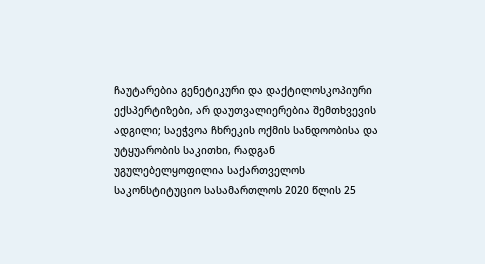ჩაუტარებია გენეტიკური და დაქტილოსკოპიური ექსპერტიზები, არ დაუთვალიერებია შემთხვევის ადგილი; საეჭვოა ჩხრეკის ოქმის სანდოობისა და უტყუარობის საკითხი, რადგან უგულებელყოფილია საქართველოს საკონსტიტუციო სასამართლოს 2020 წლის 25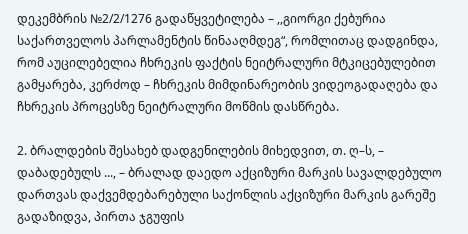დეკემბრის №2/2/1276 გადაწყვეტილება – ,,გიორგი ქებურია საქართველოს პარლამენტის წინააღმდეგ“, რომლითაც დადგინდა, რომ აუცილებელია ჩხრეკის ფაქტის ნეიტრალური მტკიცებულებით გამყარება, კერძოდ – ჩხრეკის მიმდინარეობის ვიდეოგადაღება და ჩხრეკის პროცესზე ნეიტრალური მოწმის დასწრება.

2. ბრალდების შესახებ დადგენილების მიხედვით, თ. ღ–ს, – დაბადებულს ..., – ბრალად დაედო აქციზური მარკის სავალდებულო დართვას დაქვემდებარებული საქონლის აქციზური მარკის გარეშე გადაზიდვა, პირთა ჯგუფის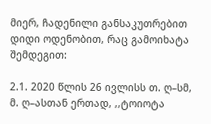მიერ, ჩადენილი განსაკუთრებით დიდი ოდენობით, რაც გამოიხატა შემდეგით:

2.1. 2020 წლის 26 ივლისს თ. ღ–სმ, მ. ღ–ასთან ერთად, ,,ტოიოტა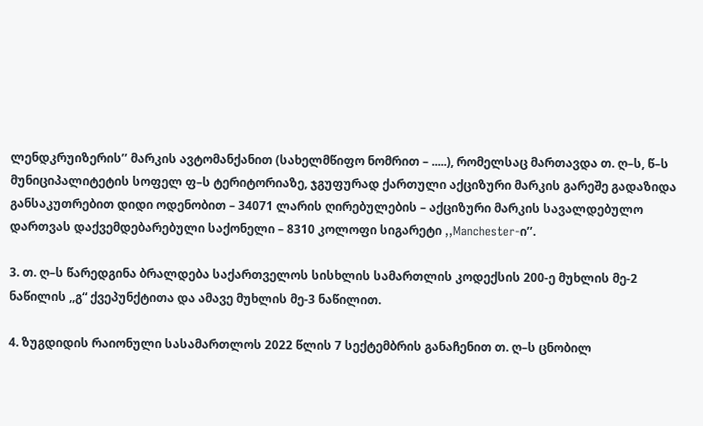ლენდკრუიზერის’’ მარკის ავტომანქანით (სახელმწიფო ნომრით – .....), რომელსაც მართავდა თ. ღ–ს, წ–ს მუნიციპალიტეტის სოფელ ფ–ს ტერიტორიაზე, ჯგუფურად ქართული აქციზური მარკის გარეშე გადაზიდა განსაკუთრებით დიდი ოდენობით – 34071 ლარის ღირებულების – აქციზური მარკის სავალდებულო დართვას დაქვემდებარებული საქონელი – 8310 კოლოფი სიგარეტი ,,Manchester-ი’’.

3. თ. ღ–ს წარედგინა ბრალდება საქართველოს სისხლის სამართლის კოდექსის 200-ე მუხლის მე-2 ნაწილის ,,გ“ ქვეპუნქტითა და ამავე მუხლის მე-3 ნაწილით.

4. ზუგდიდის რაიონული სასამართლოს 2022 წლის 7 სექტემბრის განაჩენით თ. ღ–ს ცნობილ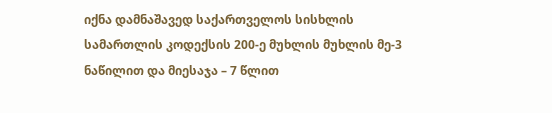იქნა დამნაშავედ საქართველოს სისხლის სამართლის კოდექსის 200-ე მუხლის მუხლის მე-3 ნაწილით და მიესაჯა – 7 წლით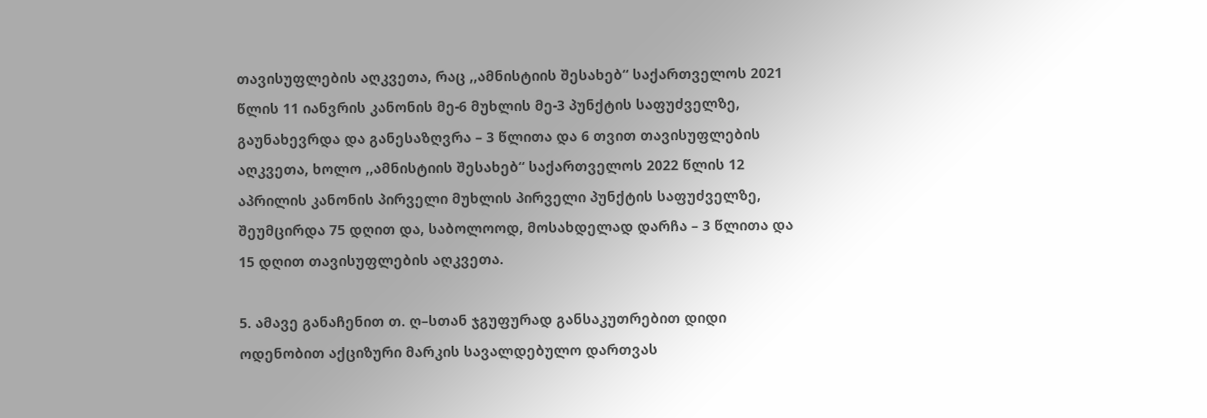თავისუფლების აღკვეთა, რაც ,,ამნისტიის შესახებ“ საქართველოს 2021 წლის 11 იანვრის კანონის მე-6 მუხლის მე-3 პუნქტის საფუძველზე, გაუნახევრდა და განესაზღვრა – 3 წლითა და 6 თვით თავისუფლების აღკვეთა, ხოლო ,,ამნისტიის შესახებ“ საქართველოს 2022 წლის 12 აპრილის კანონის პირველი მუხლის პირველი პუნქტის საფუძველზე, შეუმცირდა 75 დღით და, საბოლოოდ, მოსახდელად დარჩა – 3 წლითა და 15 დღით თავისუფლების აღკვეთა.

5. ამავე განაჩენით თ. ღ–სთან ჯგუფურად განსაკუთრებით დიდი ოდენობით აქციზური მარკის სავალდებულო დართვას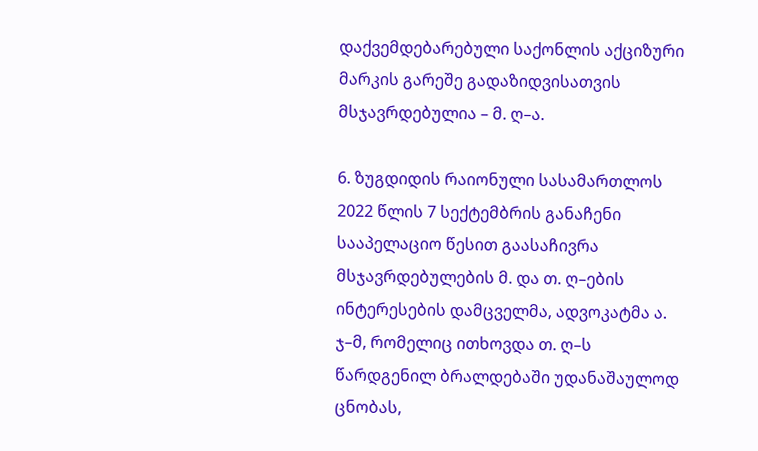დაქვემდებარებული საქონლის აქციზური მარკის გარეშე გადაზიდვისათვის მსჯავრდებულია – მ. ღ–ა.

6. ზუგდიდის რაიონული სასამართლოს 2022 წლის 7 სექტემბრის განაჩენი სააპელაციო წესით გაასაჩივრა მსჯავრდებულების მ. და თ. ღ–ების ინტერესების დამცველმა, ადვოკატმა ა. ჯ–მ, რომელიც ითხოვდა თ. ღ–ს წარდგენილ ბრალდებაში უდანაშაულოდ ცნობას,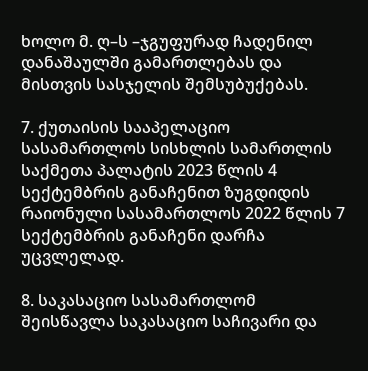ხოლო მ. ღ–ს –ჯგუფურად ჩადენილ დანაშაულში გამართლებას და მისთვის სასჯელის შემსუბუქებას.

7. ქუთაისის სააპელაციო სასამართლოს სისხლის სამართლის საქმეთა პალატის 2023 წლის 4 სექტემბრის განაჩენით ზუგდიდის რაიონული სასამართლოს 2022 წლის 7 სექტემბრის განაჩენი დარჩა უცვლელად.

8. საკასაციო სასამართლომ შეისწავლა საკასაციო საჩივარი და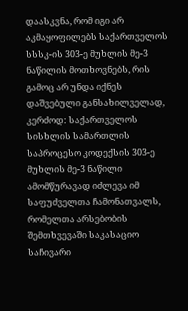დაასკვნა, რომ იგი არ აკმაყოფილებს საქართველოს სსსკ-ის 303-ე მუხლის მე-3 ნაწილის მოთხოვნებს, რის გამოც არ უნდა იქნეს დაშვებული განსახილველად, კერძოდ: საქართველოს სისხლის სამართლის საპროცესო კოდექსის 303-ე მუხლის მე-3 ნაწილი ამომწურავად იძლევა იმ საფუძველთა ჩამონათვალს, რომელთა არსებობის შემთხვევაში საკასაციო საჩივარი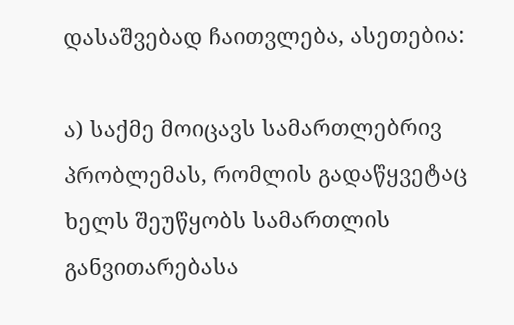დასაშვებად ჩაითვლება, ასეთებია:

ა) საქმე მოიცავს სამართლებრივ პრობლემას, რომლის გადაწყვეტაც ხელს შეუწყობს სამართლის განვითარებასა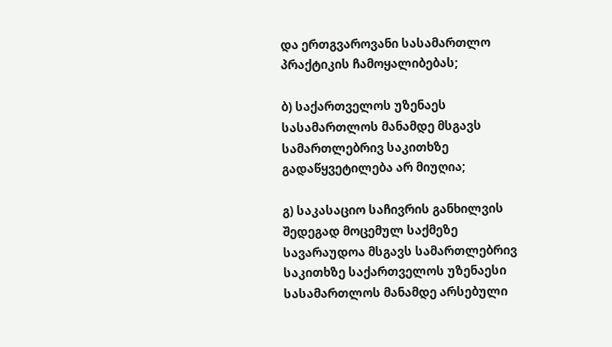და ერთგვაროვანი სასამართლო პრაქტიკის ჩამოყალიბებას;

ბ) საქართველოს უზენაეს სასამართლოს მანამდე მსგავს სამართლებრივ საკითხზე გადაწყვეტილება არ მიუღია;

გ) საკასაციო საჩივრის განხილვის შედეგად მოცემულ საქმეზე სავარაუდოა მსგავს სამართლებრივ საკითხზე საქართველოს უზენაესი სასამართლოს მანამდე არსებული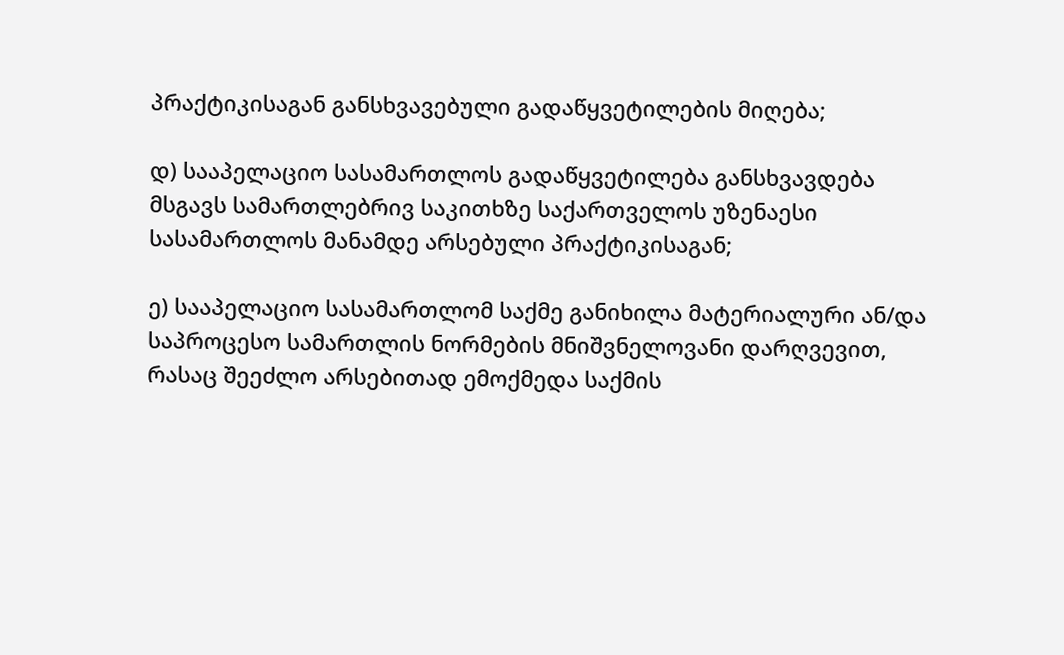პრაქტიკისაგან განსხვავებული გადაწყვეტილების მიღება;

დ) სააპელაციო სასამართლოს გადაწყვეტილება განსხვავდება მსგავს სამართლებრივ საკითხზე საქართველოს უზენაესი სასამართლოს მანამდე არსებული პრაქტიკისაგან;

ე) სააპელაციო სასამართლომ საქმე განიხილა მატერიალური ან/და საპროცესო სამართლის ნორმების მნიშვნელოვანი დარღვევით, რასაც შეეძლო არსებითად ემოქმედა საქმის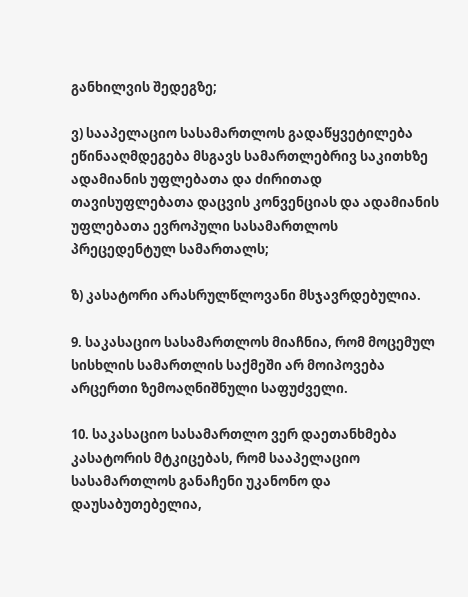განხილვის შედეგზე;

ვ) სააპელაციო სასამართლოს გადაწყვეტილება ეწინააღმდეგება მსგავს სამართლებრივ საკითხზე ადამიანის უფლებათა და ძირითად თავისუფლებათა დაცვის კონვენციას და ადამიანის უფლებათა ევროპული სასამართლოს პრეცედენტულ სამართალს;

ზ) კასატორი არასრულწლოვანი მსჯავრდებულია.

9. საკასაციო სასამართლოს მიაჩნია, რომ მოცემულ სისხლის სამართლის საქმეში არ მოიპოვება არცერთი ზემოაღნიშნული საფუძველი.

10. საკასაციო სასამართლო ვერ დაეთანხმება კასატორის მტკიცებას, რომ სააპელაციო სასამართლოს განაჩენი უკანონო და დაუსაბუთებელია,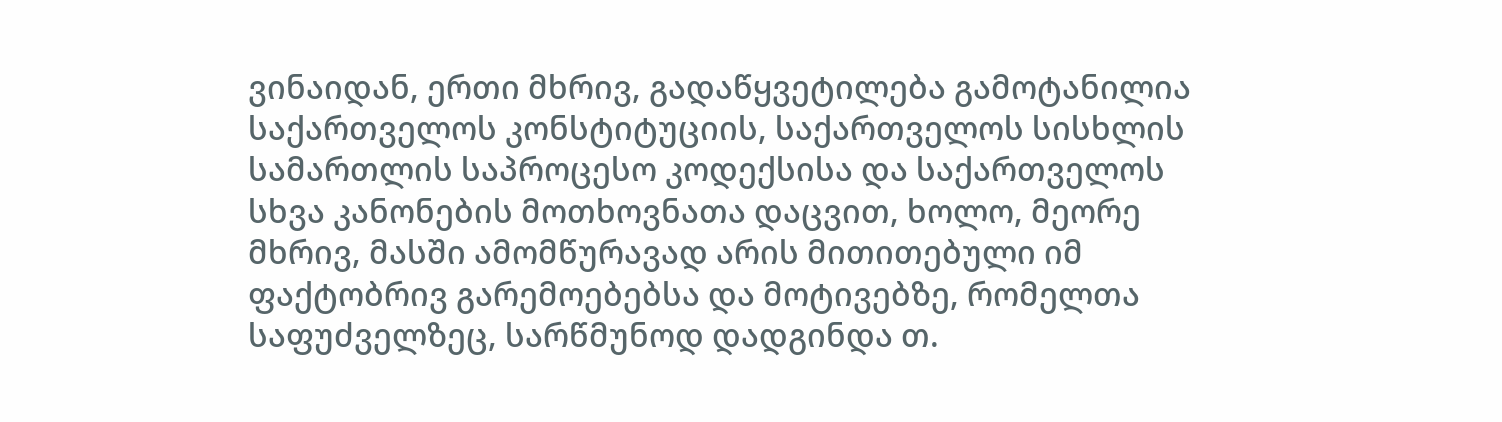ვინაიდან, ერთი მხრივ, გადაწყვეტილება გამოტანილია საქართველოს კონსტიტუციის, საქართველოს სისხლის სამართლის საპროცესო კოდექსისა და საქართველოს სხვა კანონების მოთხოვნათა დაცვით, ხოლო, მეორე მხრივ, მასში ამომწურავად არის მითითებული იმ ფაქტობრივ გარემოებებსა და მოტივებზე, რომელთა საფუძველზეც, სარწმუნოდ დადგინდა თ.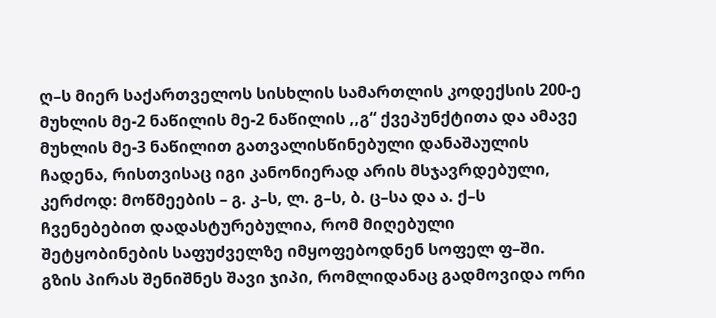ღ–ს მიერ საქართველოს სისხლის სამართლის კოდექსის 200-ე მუხლის მე-2 ნაწილის მე-2 ნაწილის ,,გ“ ქვეპუნქტითა და ამავე მუხლის მე-3 ნაწილით გათვალისწინებული დანაშაულის ჩადენა, რისთვისაც იგი კანონიერად არის მსჯავრდებული, კერძოდ: მოწმეების – გ. კ–ს, ლ. გ–ს, ბ. ც–სა და ა. ქ–ს ჩვენებებით დადასტურებულია, რომ მიღებული შეტყობინების საფუძველზე იმყოფებოდნენ სოფელ ფ–ში. გზის პირას შენიშნეს შავი ჯიპი, რომლიდანაც გადმოვიდა ორი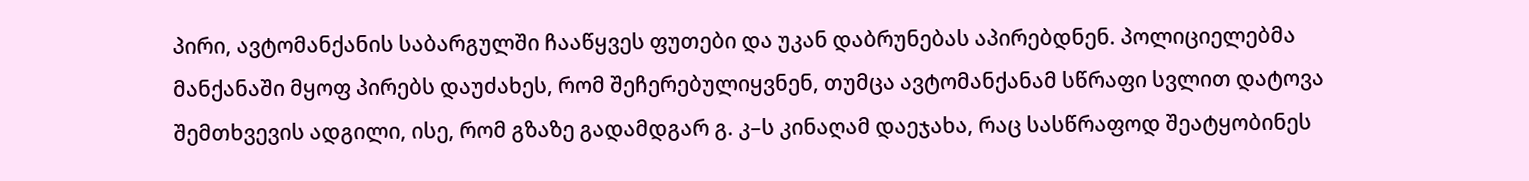პირი, ავტომანქანის საბარგულში ჩააწყვეს ფუთები და უკან დაბრუნებას აპირებდნენ. პოლიციელებმა მანქანაში მყოფ პირებს დაუძახეს, რომ შეჩერებულიყვნენ, თუმცა ავტომანქანამ სწრაფი სვლით დატოვა შემთხვევის ადგილი, ისე, რომ გზაზე გადამდგარ გ. კ–ს კინაღამ დაეჯახა, რაც სასწრაფოდ შეატყობინეს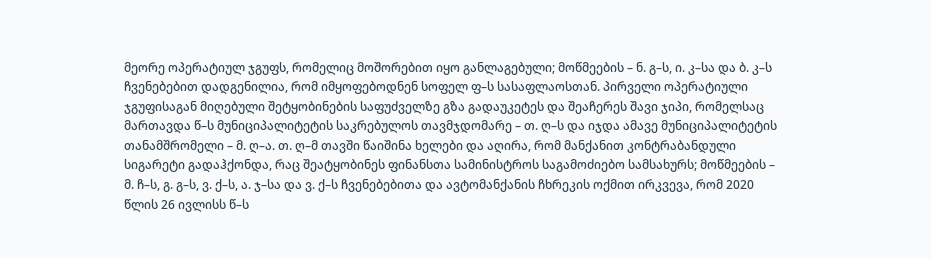მეორე ოპერატიულ ჯგუფს, რომელიც მოშორებით იყო განლაგებული; მოწმეების – ნ. გ–ს, ი. კ–სა და ბ. კ–ს ჩვენებებით დადგენილია, რომ იმყოფებოდნენ სოფელ ფ–ს სასაფლაოსთან. პირველი ოპერატიული ჯგუფისაგან მიღებული შეტყობინების საფუძველზე გზა გადაუკეტეს და შეაჩერეს შავი ჯიპი, რომელსაც მართავდა წ–ს მუნიციპალიტეტის საკრებულოს თავმჯდომარე – თ. ღ–ს და იჯდა ამავე მუნიციპალიტეტის თანამშრომელი – მ. ღ–ა. თ. ღ–მ თავში წაიშინა ხელები და აღირა, რომ მანქანით კონტრაბანდული სიგარეტი გადაჰქონდა, რაც შეატყობინეს ფინანსთა სამინისტროს საგამოძიებო სამსახურს; მოწმეების – მ. ჩ–ს, გ. გ–ს, ვ. ქ–ს, ა. ჯ–სა და ვ. ქ–ს ჩვენებებითა და ავტომანქანის ჩხრეკის ოქმით ირკვევა, რომ 2020 წლის 26 ივლისს წ–ს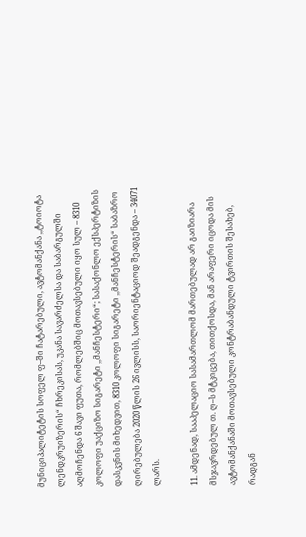მუნიციპალიტეტის სოფელ ფ–ში ჩატარებული, ავტომანქანა ,,ტოიოტა ლენდკრუიზერის“ ჩხრეკისას, უკანა სავარძელსა და საბარგულში აღმოჩენდა 6 შავი ფუთა, რომლებშიც მოთავსებული იყო სულ – 8310 კოლოფი უაქციზო სიგარეტი ,,მანჩესტერი“; სასაქონლო ექსპერტიზის დასკვნის მიხედვით, 8310 კოლოფი სიგარეტი ,,მანჩესტერის“ საბაზრო ღირებულება 2020 წლის 26 ივლისს, საორიენტაციოდ შეადგენდა – 34071 ლარს.

11. ამდენად, სააპელაციო სასამართლომ მართებულად არ გაიზიარა მსჯავრდებულ თ. ღ–ს მტკიცება, თითქოსდა, მან არაფერი იცოდა მის ავტომანქანაში მოთავსებული კონტრაბანდული ტვირთის შესახებ, რადგან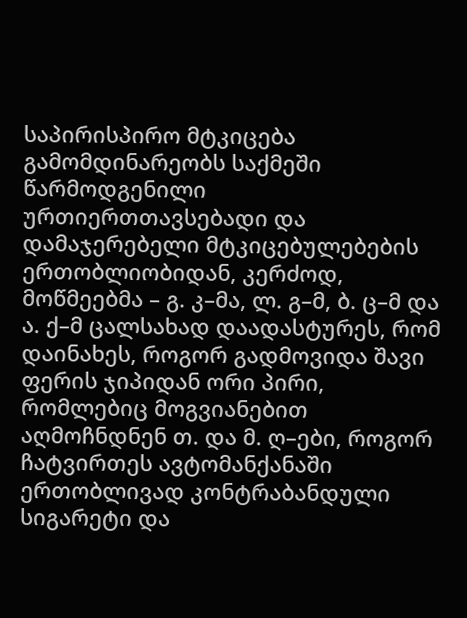საპირისპირო მტკიცება გამომდინარეობს საქმეში წარმოდგენილი ურთიერთთავსებადი და დამაჯერებელი მტკიცებულებების ერთობლიობიდან, კერძოდ, მოწმეებმა – გ. კ–მა, ლ. გ–მ, ბ. ც–მ და ა. ქ–მ ცალსახად დაადასტურეს, რომ დაინახეს, როგორ გადმოვიდა შავი ფერის ჯიპიდან ორი პირი, რომლებიც მოგვიანებით აღმოჩნდნენ თ. და მ. ღ–ები, როგორ ჩატვირთეს ავტომანქანაში ერთობლივად კონტრაბანდული სიგარეტი და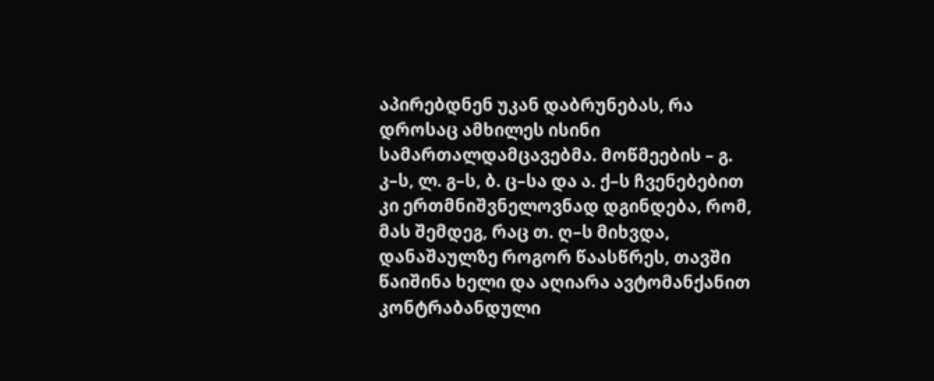აპირებდნენ უკან დაბრუნებას, რა დროსაც ამხილეს ისინი სამართალდამცავებმა. მოწმეების – გ. კ–ს, ლ. გ–ს, ბ. ც–სა და ა. ქ–ს ჩვენებებით კი ერთმნიშვნელოვნად დგინდება, რომ, მას შემდეგ, რაც თ. ღ–ს მიხვდა, დანაშაულზე როგორ წაასწრეს, თავში წაიშინა ხელი და აღიარა ავტომანქანით კონტრაბანდული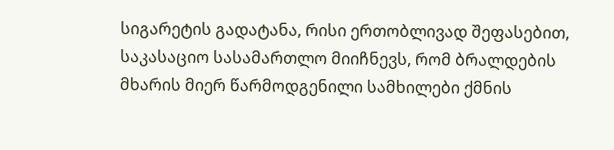სიგარეტის გადატანა, რისი ერთობლივად შეფასებით, საკასაციო სასამართლო მიიჩნევს, რომ ბრალდების მხარის მიერ წარმოდგენილი სამხილები ქმნის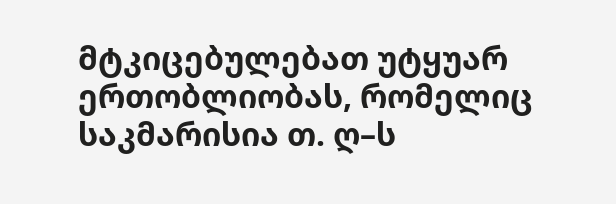მტკიცებულებათ უტყუარ ერთობლიობას, რომელიც საკმარისია თ. ღ–ს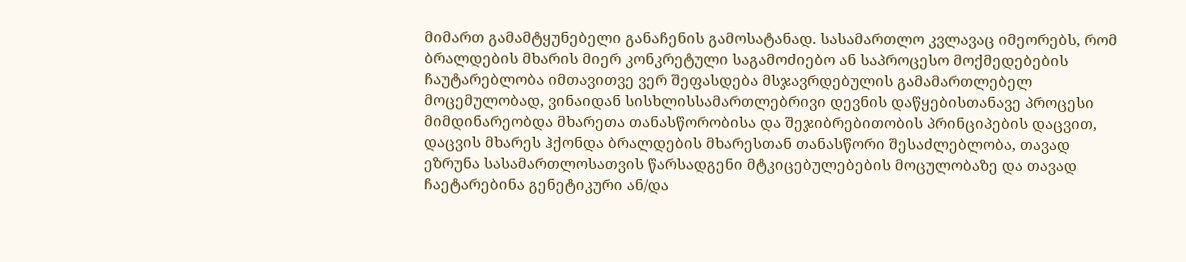მიმართ გამამტყუნებელი განაჩენის გამოსატანად. სასამართლო კვლავაც იმეორებს, რომ ბრალდების მხარის მიერ კონკრეტული საგამოძიებო ან საპროცესო მოქმედებების ჩაუტარებლობა იმთავითვე ვერ შეფასდება მსჯავრდებულის გამამართლებელ მოცემულობად, ვინაიდან სისხლისსამართლებრივი დევნის დაწყებისთანავე პროცესი მიმდინარეობდა მხარეთა თანასწორობისა და შეჯიბრებითობის პრინციპების დაცვით, დაცვის მხარეს ჰქონდა ბრალდების მხარესთან თანასწორი შესაძლებლობა, თავად ეზრუნა სასამართლოსათვის წარსადგენი მტკიცებულებების მოცულობაზე და თავად ჩაეტარებინა გენეტიკური ან/და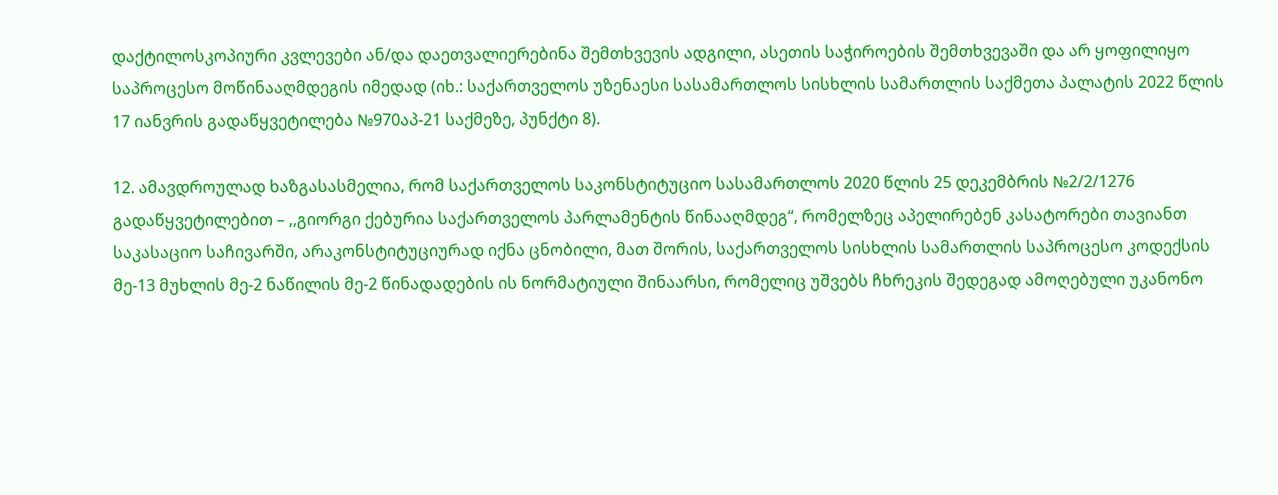დაქტილოსკოპიური კვლევები ან/და დაეთვალიერებინა შემთხვევის ადგილი, ასეთის საჭიროების შემთხვევაში და არ ყოფილიყო საპროცესო მოწინააღმდეგის იმედად (იხ.: საქართველოს უზენაესი სასამართლოს სისხლის სამართლის საქმეთა პალატის 2022 წლის 17 იანვრის გადაწყვეტილება №970აპ-21 საქმეზე, პუნქტი 8).

12. ამავდროულად ხაზგასასმელია, რომ საქართველოს საკონსტიტუციო სასამართლოს 2020 წლის 25 დეკემბრის №2/2/1276 გადაწყვეტილებით – ,,გიორგი ქებურია საქართველოს პარლამენტის წინააღმდეგ“, რომელზეც აპელირებენ კასატორები თავიანთ საკასაციო საჩივარში, არაკონსტიტუციურად იქნა ცნობილი, მათ შორის, საქართველოს სისხლის სამართლის საპროცესო კოდექსის მე-13 მუხლის მე-2 ნაწილის მე-2 წინადადების ის ნორმატიული შინაარსი, რომელიც უშვებს ჩხრეკის შედეგად ამოღებული უკანონო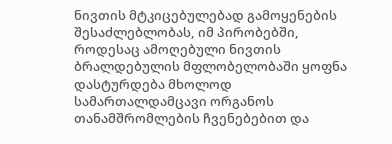ნივთის მტკიცებულებად გამოყენების შესაძლებლობას, იმ პირობებში, როდესაც ამოღებული ნივთის ბრალდებულის მფლობელობაში ყოფნა დასტურდება მხოლოდ სამართალდამცავი ორგანოს თანამშრომლების ჩვენებებით და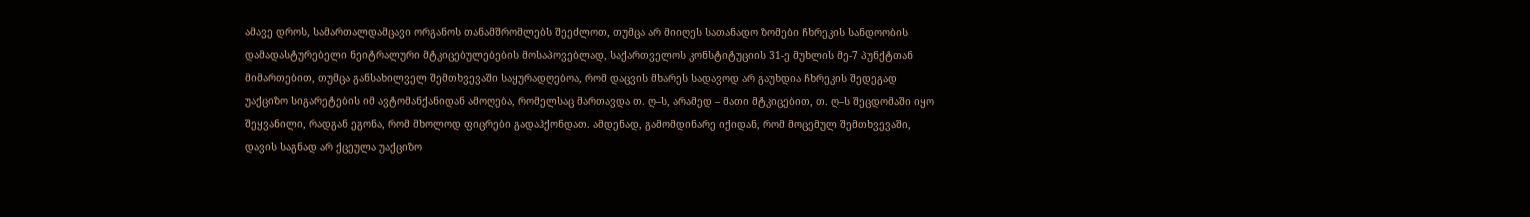ამავე დროს, სამართალდამცავი ორგანოს თანამშრომლებს შეეძლოთ, თუმცა არ მიიღეს სათანადო ზომები ჩხრეკის სანდოობის დამადასტურებელი ნეიტრალური მტკიცებულებების მოსაპოვებლად, საქართველოს კონსტიტუციის 31-ე მუხლის მე-7 პუნქტთან მიმართებით, თუმცა განსახილველ შემთხვევაში საყურადღებოა, რომ დაცვის მხარეს სადავოდ არ გაუხდია ჩხრეკის შედეგად უაქციზო სიგარეტების იმ ავტომანქანიდან ამოღება, რომელსაც მართავდა თ. ღ–ს, არამედ – მათი მტკიცებით, თ. ღ–ს შეცდომაში იყო შეყვანილი, რადგან ეგონა, რომ მხოლოდ ფიცრები გადაჰქონდათ. ამდენად, გამომდინარე იქიდან, რომ მოცემულ შემთხვევაში, დავის საგნად არ ქცეულა უაქციზო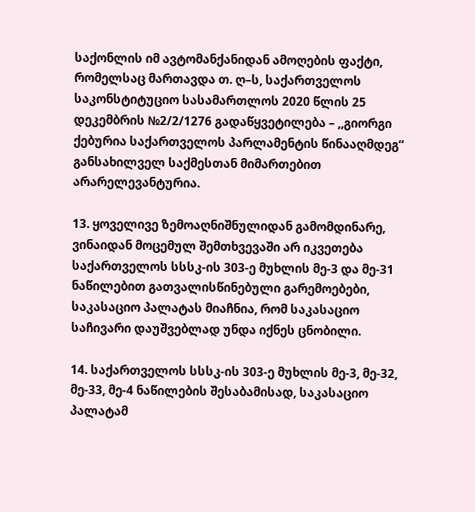საქონლის იმ ავტომანქანიდან ამოღების ფაქტი, რომელსაც მართავდა თ. ღ–ს, საქართველოს საკონსტიტუციო სასამართლოს 2020 წლის 25 დეკემბრის №2/2/1276 გადაწყვეტილება – ,,გიორგი ქებურია საქართველოს პარლამენტის წინააღმდეგ“ განსახილველ საქმესთან მიმართებით არარელევანტურია.

13. ყოველივე ზემოაღნიშნულიდან გამომდინარე, ვინაიდან მოცემულ შემთხვევაში არ იკვეთება საქართველოს სსსკ-ის 303-ე მუხლის მე-3 და მე-31 ნაწილებით გათვალისწინებული გარემოებები, საკასაციო პალატას მიაჩნია, რომ საკასაციო საჩივარი დაუშვებლად უნდა იქნეს ცნობილი.

14. საქართველოს სსსკ-ის 303-ე მუხლის მე-3, მე-32, მე-33, მე-4 ნაწილების შესაბამისად, საკასაციო პალატამ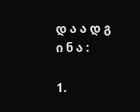დ ა ა დ გ ი ნ ა :

1.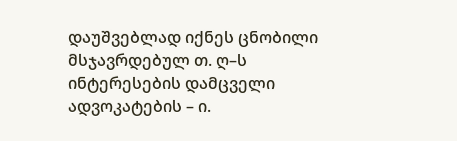დაუშვებლად იქნეს ცნობილი მსჯავრდებულ თ. ღ–ს ინტერესების დამცველი ადვოკატების – ი.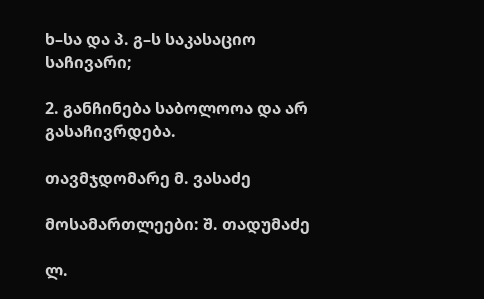ხ–სა და პ. გ–ს საკასაციო საჩივარი;

2. განჩინება საბოლოოა და არ გასაჩივრდება.

თავმჯდომარე მ. ვასაძე

მოსამართლეები: შ. თადუმაძე

ლ.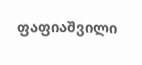ფაფიაშვილი